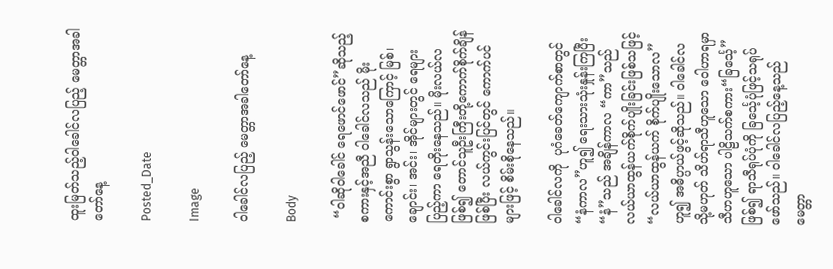ထူးမြတ်သည့်ဝါခေါင်လပြည့် မေတ္တာအခါတော်နေ့

Posted_Date

Image

ဝါခေါင်လပြည့် မေတ္တာအခါတော်နေ့

Body

 “ဝါဆိုဝါခေါင် ရေဖောင်ဖောင်”ဆိုသည့်စကားနှင့်အညီ ဝါခေါင်လသည် မိုးကောင်းစွာ ရွာသွန်းသောကြောင့် မြစ်၊ ချောင်း၊ အင်း၊ အိုင်များတွင် ရေများပြည့်ကာ ရေတိုးနေသည်။ မိုးလယ်လဖြစ်၍ တောင်သူဦးကြီးတို့ကောက်စိုက်ချိန်ဖြစ်ပြီး လယ်ကွင်းပြင်တွင် ကောက်ပင်များဖြင့် စိမ်းစိုနေသည်။

ဝါခေါင်လကို  ပုဂံခေတ်ကျောက်စာတွင်   “နံကာလ”ဟူ၍ ရေးသားသုံးနှုန်းကြပြီး “နံ”သည် အချိန်ကာလ “ကာ”သည် လယ်ယာထွန်ယက်စိုက်ပျိုးခြင်းဖြစ်သဖြင့် “လယ်ယာထွန်ယက် စိုက်ပျိုးသောလ”ဟူ၍ အဓိပ္ပာယ်ဖွင့်ဆိုသည်။ ဝါခေါင်လ သို့မဟုတ် သိဟ်ရာသီဟူသော ဝေါဟာရမှာ သီဟဟူသော ပါဠိသက်စကား“ခြင်္သေ့”ဖြစ်၍ ရာသီရုပ်ပုံကို ခြင်္သေ့ပုံဖြင့်သရုပ်ဖော်သည်။ ဝါခေါင်လပြည့်နေ့သည် မေတ္တာ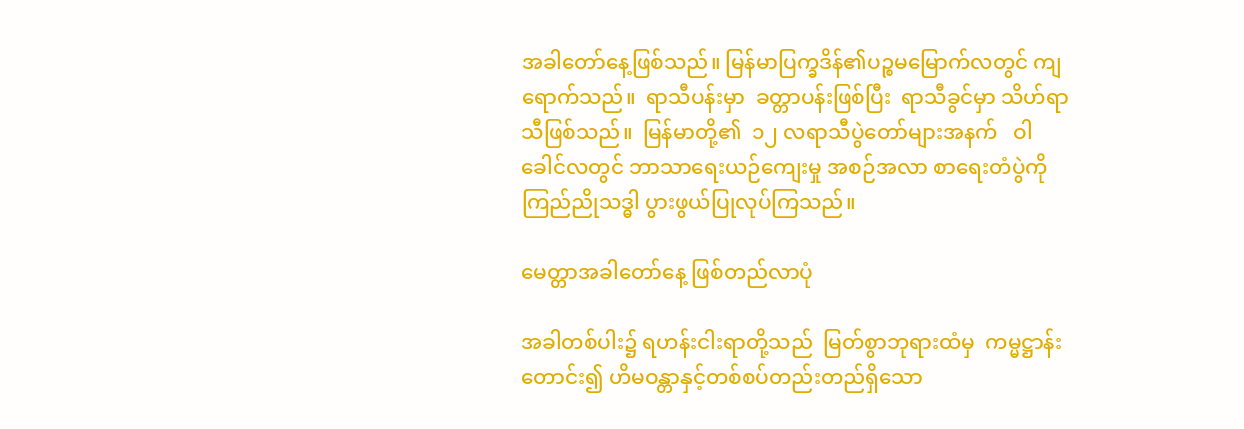အခါတော်နေ့ဖြစ်သည်။ မြန်မာပြက္ခဒိန်၏ပဉ္စမမြောက်လတွင် ကျရောက်သည်။  ရာသီပန်းမှာ  ခတ္တာပန်းဖြစ်ပြီး  ရာသီခွင်မှာ သိဟ်ရာသီဖြစ်သည်။  မြန်မာတို့၏  ၁၂ လရာသီပွဲတော်များအနက်   ဝါခေါင်လတွင် ဘာသာရေးယဉ်ကျေးမှု အစဉ်အလာ စာရေးတံပွဲကို ကြည်ညိုသဒ္ဓါ ပွားဖွယ်ပြုလုပ်ကြသည်။

မေတ္တာအခါတော်နေ့ ဖြစ်တည်လာပုံ

အခါတစ်ပါး၌ ရဟန်းငါးရာတို့သည်  မြတ်စွာဘုရားထံမှ  ကမ္မဋ္ဌာန်းတောင်း၍ ဟိမဝန္တာနှင့်တစ်စပ်တည်းတည်ရှိသော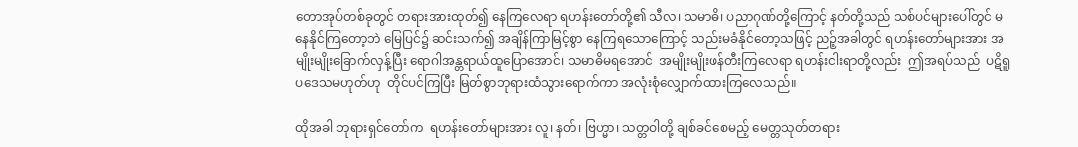တောအုပ်တစ်ခုတွင် တရားအားထုတ်၍ နေကြလေရာ ရဟန်းတော်တို့၏ သီလ၊ သမာဓိ၊ ပညာဂုဏ်တို့ကြောင့် နတ်တို့သည် သစ်ပင်များပေါ်တွင် မနေနိုင်ကြတော့ဘဲ မြေပြင်၌ ဆင်းသက်၍ အချိန်ကြာမြင့်စွာ နေကြရသောကြောင့် သည်းမခံနိုင်တော့သဖြင့် ညဉ့်အခါတွင် ရဟန်းတော်များအား အမျိုးမျိုးခြောက်လှန့်ပြီး ရောဂါအန္တရာယ်ထူပြောအောင်၊ သမာဓိမရအောင်  အမျိုးမျိုးဖန်တီးကြလေရာ ရဟန်းငါးရာတို့လည်း  ဤအရပ်သည်  ပဋိရူပဒေသမဟုတ်ဟု  တိုင်ပင်ကြပြီး မြတ်စွာဘုရားထံသွားရောက်ကာ အလုံးစုံလျှောက်ထားကြလေသည်။

ထိုအခါ ဘုရားရှင်တော်က  ရဟန်းတော်များအား လူ၊ နတ်၊ ဗြဟ္မာ၊ သတ္တဝါတို့ ချစ်ခင်စေမည့် မေတ္တသုတ်တရား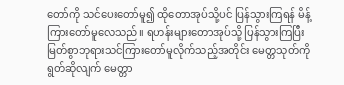တော်ကို သင်ပေးတော်မူ၍ ထိုတောအုပ်သို့ပင် ပြန်သွားကြရန် မိန့်ကြားတော်မူလေသည်။ ရဟန်းများတောအုပ်သို့ ပြန်သွားကြပြီး မြတ်စွာဘုရားသင်ကြားတော်မူလိုက်သည့်အတိုင်း မေတ္တသုတ်ကိုရွတ်ဆိုလျက် မေတ္တာ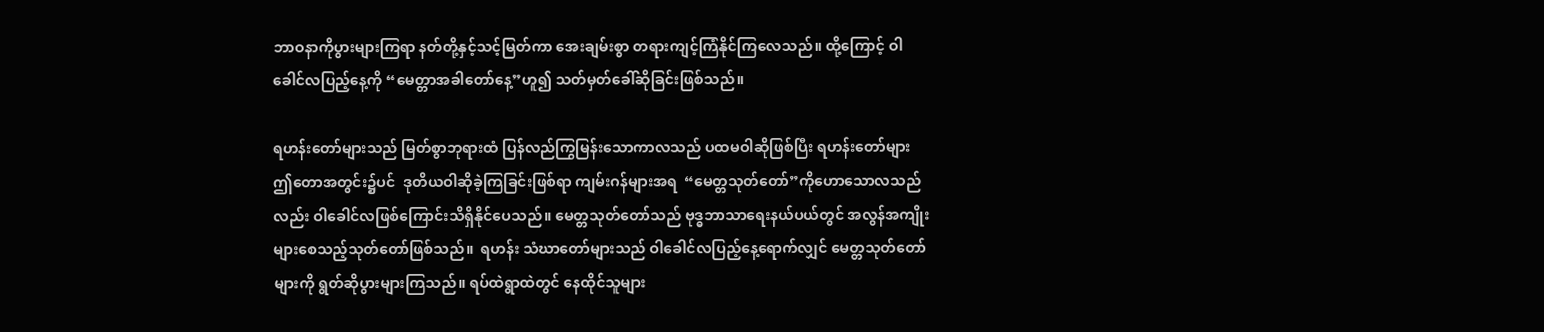ဘာဝနာကိုပွားများကြရာ နတ်တို့နှင့်သင့်မြတ်ကာ အေးချမ်းစွာ တရားကျင့်ကြံနိုင်ကြလေသည်။ ထို့ကြောင့် ဝါခေါင်လပြည့်နေ့ကို “မေတ္တာအခါတော်နေ့”ဟူ၍ သတ်မှတ်ခေါ်ဆိုခြင်းဖြစ်သည်။

ရဟန်းတော်များသည် မြတ်စွာဘုရားထံ ပြန်လည်ကြွမြန်းသောကာလသည် ပထမဝါဆိုဖြစ်ပြီး ရဟန်းတော်များ ဤတောအတွင်း၌ပင်  ဒုတိယဝါဆိုခဲ့ကြခြင်းဖြစ်ရာ ကျမ်းဂန်များအရ  “မေတ္တသုတ်တော်”ကိုဟောသောလသည်လည်း ဝါခေါင်လဖြစ်ကြောင်းသိရှိနိုင်ပေသည်။ မေတ္တသုတ်တော်သည် ဗုဒ္ဓဘာသာရေးနယ်ပယ်တွင် အလွန်အကျိုးများစေသည့်သုတ်တော်ဖြစ်သည်။  ရဟန်း သံဃာတော်များသည် ဝါခေါင်လပြည့်နေ့ရောက်လျှင် မေတ္တသုတ်တော်များကို ရွတ်ဆိုပွားများကြသည်။ ရပ်ထဲရွာထဲတွင် နေထိုင်သူများ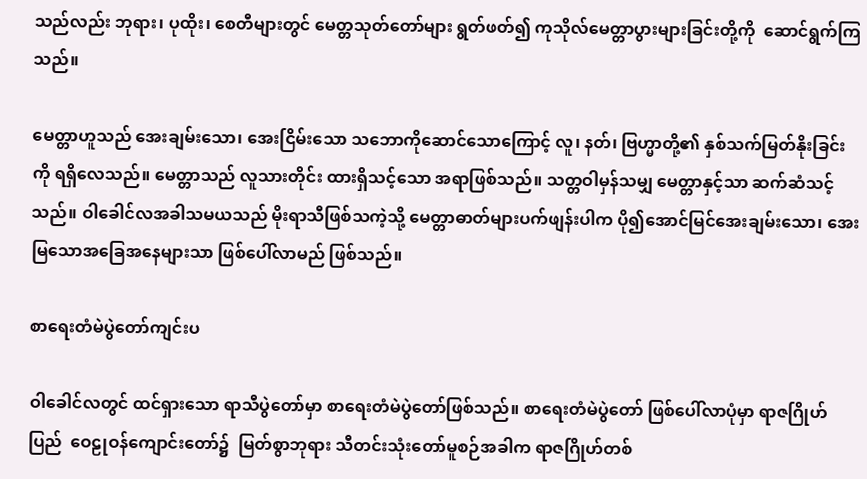သည်လည်း ဘုရား၊ ပုထိုး၊ စေတီများတွင် မေတ္တသုတ်တော်များ ရွတ်ဖတ်၍ ကုသိုလ်မေတ္တာပွားများခြင်းတို့ကို  ဆောင်ရွက်ကြသည်။

မေတ္တာဟူသည် အေးချမ်းသော၊ အေးငြိမ်းသော သဘောကိုဆောင်သောကြောင့် လူ၊ နတ်၊ ဗြဟ္မာတို့၏ နှစ်သက်မြတ်နိုးခြင်းကို ရရှိလေသည်။ မေတ္တာသည် လူသားတိုင်း ထားရှိသင့်သော အရာဖြစ်သည်။ သတ္တဝါမှန်သမျှ မေတ္တာနှင့်သာ ဆက်ဆံသင့်သည်။ ဝါခေါင်လအခါသမယသည် မိုးရာသီဖြစ်သကဲ့သို့ မေတ္တာဓာတ်များပက်ဖျန်းပါက ပို၍အောင်မြင်အေးချမ်းသော၊ အေးမြသောအခြေအနေများသာ ဖြစ်ပေါ်လာမည် ဖြစ်သည်။

စာရေးတံမဲပွဲတော်ကျင်းပ

ဝါခေါင်လတွင် ထင်ရှားသော ရာသီပွဲတော်မှာ စာရေးတံမဲပွဲတော်ဖြစ်သည်။ စာရေးတံမဲပွဲတော် ဖြစ်ပေါ်လာပုံမှာ ရာဇဂြိုဟ်ပြည်  ဝေဠုဝန်ကျောင်းတော်၌  မြတ်စွာဘုရား သီတင်းသုံးတော်မူစဉ်အခါက ရာဇဂြိုဟ်တစ်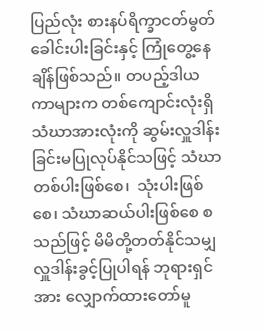ပြည်လုံး စားနပ်ရိက္ခာငတ်မွတ် ခေါင်းပါးခြင်းနှင့် ကြုံတွေ့နေချိန်ဖြစ်သည်။ တပည့်ဒါယကာများက တစ်ကျောင်းလုံးရှိ သံဃာအားလုံးကို ဆွမ်းလှူဒါန်းခြင်းမပြုလုပ်နိုင်သဖြင့် သံဃာတစ်ပါးဖြစ်စေ၊  သုံးပါးဖြစ်စေ၊ သံဃာဆယ်ပါးဖြစ်စေ စသည်ဖြင့် မိမိတို့တတ်နိုင်သမျှ လှူဒါန်းခွင့်ပြုပါရန် ဘုရားရှင်အား လျှောက်ထားတော်မူ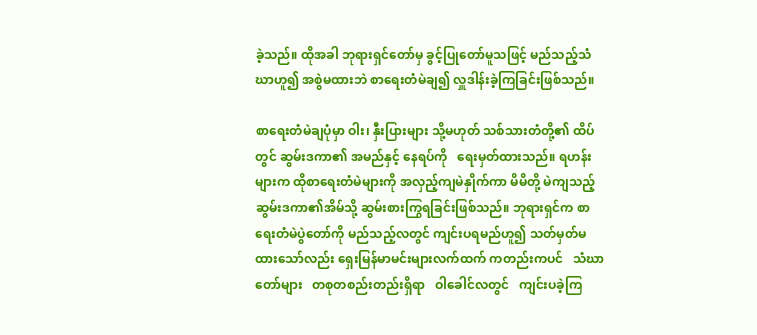ခဲ့သည်။ ထိုအခါ ဘုရားရှင်တော်မှ ခွင့်ပြုတော်မူသဖြင့် မည်သည့်သံဃာဟူ၍ အစွဲမထားဘဲ စာရေးတံမဲချ၍ လှူဒါန်းခဲ့ကြခြင်းဖြစ်သည်။

စာရေးတံမဲချပုံမှာ ဝါး၊ နှီးပြားများ သို့မဟုတ် သစ်သားတံတို့၏ ထိပ်တွင် ဆွမ်းဒကာ၏ အမည်နှင့် နေရပ်ကို   ရေးမှတ်ထားသည်။ ရဟန်းများက ထိုစာရေးတံမဲများကို အလှည့်ကျမဲနှိုက်ကာ မိမိတို့ မဲကျသည့် ဆွမ်းဒကာ၏အိမ်သို့ ဆွမ်းစားကြွရခြင်းဖြစ်သည်။ ဘုရားရှင်က စာရေးတံမဲပွဲတော်ကို မည်သည့်လတွင် ကျင်းပရမည်ဟူ၍ သတ်မှတ်မထားသော်လည်း ရှေးမြန်မာမင်းများလက်ထက် ကတည်းကပင်   သံဃာတော်များ   တစုတစည်းတည်းရှိရာ   ဝါခေါင်လတွင်   ကျင်းပခဲ့ကြ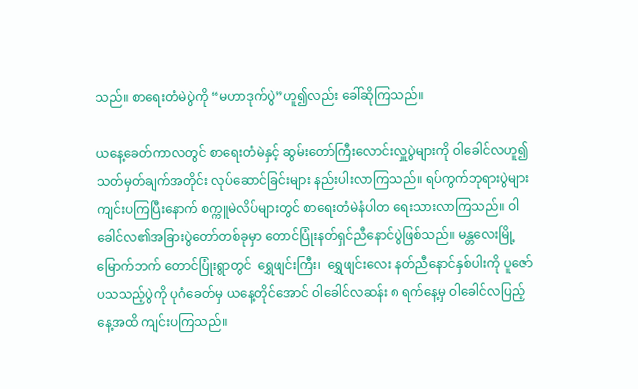သည်။ စာရေးတံမဲပွဲကို “မဟာဒုက်ပွဲ”ဟူ၍လည်း ခေါ်ဆိုကြသည်။

ယနေ့ခေတ်ကာလတွင် စာရေးတံမဲနှင့် ဆွမ်းတော်ကြီးလောင်းလှူပွဲများကို ဝါခေါင်လဟူ၍ သတ်မှတ်ချက်အတိုင်း လုပ်ဆောင်ခြင်းများ နည်းပါးလာကြသည်။ ရပ်ကွက်ဘုရားပွဲများ ကျင်းပကြပြီးနောက် စက္ကူမဲလိပ်များတွင် စာရေးတံမဲနံပါတ ရေးသားလာကြသည်။ ဝါခေါင်လ၏အခြားပွဲတော်တစ်ခုမှာ တောင်ပြုံးနတ်ရှင်ညီနောင်ပွဲဖြစ်သည်။ မန္တလေးမြို့ မြောက်ဘက် တောင်ပြုံးရွာတွင်  ရွှေဖျင်းကြီး၊  ရွှေဖျင်းလေး နတ်ညီနောင်နှစ်ပါးကို ပူဇော်ပသသည့်ပွဲကို ပုဂံခေတ်မှ ယနေ့တိုင်အောင် ဝါခေါင်လဆန်း ၈ ရက်နေ့မှ ဝါခေါင်လပြည့်နေ့အထိ ကျင်းပကြသည်။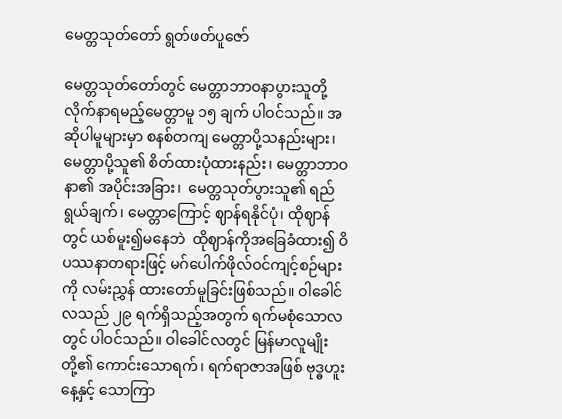မေတ္တသုတ်တော် ရွတ်ဖတ်ပူဇော်

မေတ္တသုတ်တော်တွင် မေတ္တာဘာဝနာပွားသူတို့ လိုက်နာရမည့်မေတ္တာမူ ၁၅ ချက် ပါဝင်သည်။ အဆိုပါမူများမှာ စနစ်တကျ မေတ္တာပို့သနည်းများ၊ မေတ္တာပို့သူ၏ စိတ်ထားပုံထားနည်း၊ မေတ္တာဘာဝနာ၏ အပိုင်းအခြား၊  မေတ္တသုတ်ပွားသူ၏ ရည်ရွယ်ချက်၊ မေတ္တာကြောင့် ဈာန်ရနိုင်ပုံ၊ ထိုဈာန်တွင် ယစ်မူး၍မနေဘဲ  ထိုဈာန်ကိုအခြေခံထား၍ ဝိပဿနာတရားဖြင့် မဂ်ပေါက်ဖိုလ်ဝင်ကျင့်စဉ်များကို လမ်းညွှန် ထားတော်မူခြင်းဖြစ်သည်။ ဝါခေါင်လသည် ၂၉ ရက်ရှိသည့်အတွက် ရက်မစုံသောလတွင် ပါဝင်သည်။ ဝါခေါင်လတွင် မြန်မာလူမျိုးတို့၏ ကောင်းသောရက်၊ ရက်ရာဇာအဖြစ် ဗုဒ္ဓဟူးနေ့နှင့် သောကြာ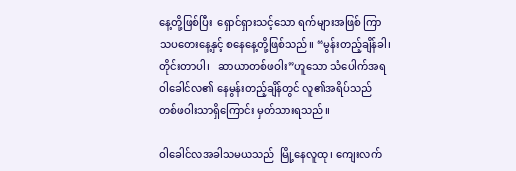နေ့တို့ဖြစ်ပြီး  ရှောင်ရှားသင့်သော ရက်များအဖြစ် ကြာသပတေးနေ့နှင့် စနေနေ့တို့ဖြစ်သည်။ “မွန်းတည့်ချိန်ခါ၊ တိုင်းတာပါ၊   ဆာယာတစ်ဖဝါး”ဟူသော သံပေါက်အရ ဝါခေါင်လ၏ နေမွန်းတည့်ချိန်တွင် လူ၏အရိပ်သည် တစ်ဖဝါးသာရှိကြောင်း မှတ်သားရသည်။

ဝါခေါင်လအခါသမယသည်  မြို့နေလူထု၊ ကျေးလက်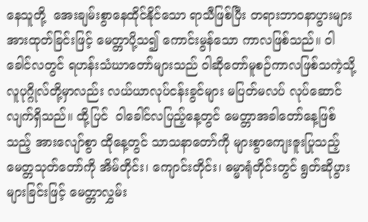နေသူတို့  အေးချမ်းစွာနေထိုင်နိုင်သော ရာသီဖြစ်ပြီး တရားဘာဝနာပွားများ အားထုတ်ခြင်းဖြင့် မေတ္တာပို့သ၍ ကောင်းမွန်သော ကာလဖြစ်သည်။ ဝါခေါင်လတွင် ရဟန်းသံဃာတော်များသည် ဝါဆိုတော်မူစဉ်ကာလဖြစ်သကဲ့သို့ လူပုဂ္ဂိုလ်တို့မှာလည်း လယ်ယာလုပ်ငန်းခွင်များ မပြတ်မလပ် လုပ်ဆောင်လျက်ရှိသည်။ ထို့ပြင်  ဝါခေါင်လပြည့်နေ့တွင် မေတ္တာအခါတော်နေ့ဖြစ်သည့် အားလျော်စွာ ထိုနေ့တွင် သာသနာတော်ကို များစွာကျေးဇူးပြုသည့် မေတ္တသုတ်တော်ကို အိမ်တိုင်း၊ ကျောင်းတိုင်း၊ ဓမ္မာရုံတိုင်းတွင် ရွတ်ဆိုပွားများခြင်းဖြင့် မေတ္တာလွှမ်း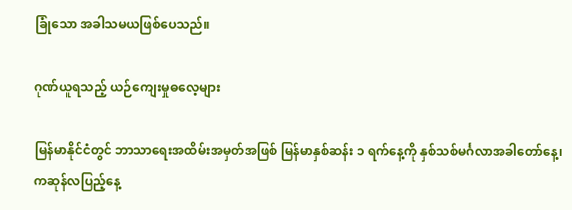ခြုံသော အခါသမယဖြစ်ပေသည်။

ဂုဏ်ယူရသည့် ယဉ်ကျေးမှုဓလေ့များ

မြန်မာနိုင်ငံတွင် ဘာသာရေးအထိမ်းအမှတ်အဖြစ် မြန်မာနှစ်ဆန်း ၁ ရက်နေ့ကို နှစ်သစ်မင်္ဂလာအခါတော်နေ့၊ ကဆုန်လပြည့်နေ့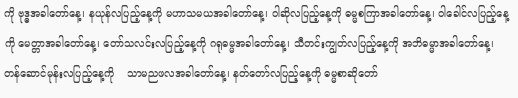ကို ဗုဒ္ဓအခါတော်နေ့၊ နယုန်လပြည့်နေ့ကို မဟာသမယအခါတော်နေ့၊ ဝါဆိုလပြည့်နေ့ကို ဓမ္မစကြာအခါတော်နေ့၊ ဝါခေါင်လပြည့်နေ့ကို မေတ္တာအခါတော်နေ့၊ တော်သလင်းလပြည့်နေ့ကို ဂရုဓမ္မအခါတော်နေ့၊ သီတင်းကျွတ်လပြည့်နေ့ကို အဘိဓမ္မာအခါတော်နေ့၊ တန်ဆောင်မုန်းလပြည့်နေ့ကို    သာမညဖလအခါတော်နေ့၊ နတ်တော်လပြည့်နေ့ကို ဓမ္မစာဆိုတော်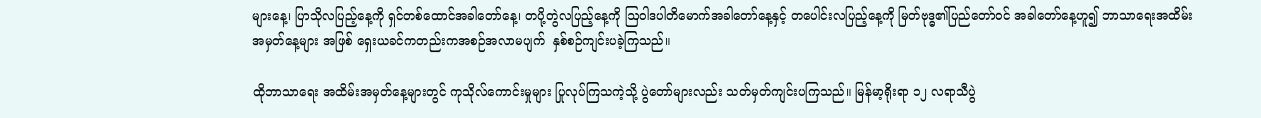များနေ့၊ ပြာသိုလပြည့်နေ့ကို ရှင်တစ်ထောင်အခါတော်နေ့၊ တပို့တွဲလပြည့်နေ့ကို ဩဝါဒပါတိမောက်အခါတော်နေ့နှင့် တပေါင်းလပြည့်နေ့ကို မြတ်ဗုဒ္ဓ၏ပြည်တော်ဝင် အခါတော်နေ့ဟူ၍ ဘာသာရေးအထိမ်းအမှတ်နေ့များ အဖြစ် ရှေးယခင်ကတည်းကအစဉ်အလာမပျက်  နှစ်စဉ်ကျင်းပခဲ့ကြသည်။

ထိုဘာသာရေး အထိမ်းအမှတ်နေ့များတွင် ကုသိုလ်ကောင်းမှုများ ပြုလုပ်ကြသကဲ့သို့ ပွဲတော်များလည်း သတ်မှတ်ကျင်းပကြသည်။ မြန်မာ့ရိုးရာ ၁၂ လရာသီပွဲ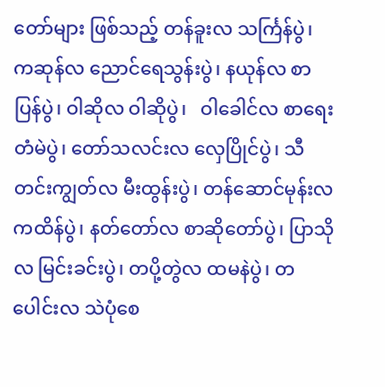တော်များ ဖြစ်သည့် တန်ခူးလ သင်္ကြန်ပွဲ၊ ကဆုန်လ ညောင်ရေသွန်းပွဲ၊ နယုန်လ စာပြန်ပွဲ၊ ဝါဆိုလ ဝါဆိုပွဲ၊   ဝါခေါင်လ စာရေးတံမဲပွဲ၊ တော်သလင်းလ လှေပြိုင်ပွဲ၊ သီတင်းကျွတ်လ မီးထွန်းပွဲ၊ တန်ဆောင်မုန်းလ ကထိန်ပွဲ၊ နတ်တော်လ စာဆိုတော်ပွဲ၊ ပြာသိုလ မြင်းခင်းပွဲ၊ တပို့တွဲလ ထမနဲပွဲ၊ တပေါင်းလ သဲပုံစေ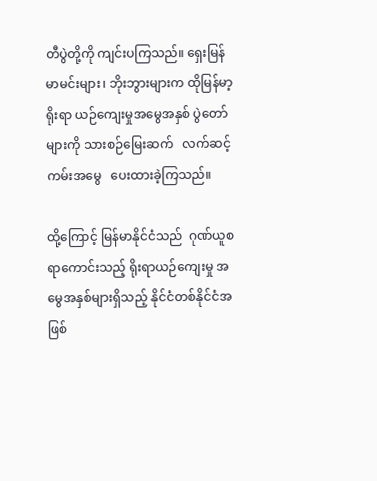တီပွဲတို့ကို ကျင်းပကြသည်။ ရှေးမြန်မာမင်းများ၊ ဘိုးဘွားများက ထိုမြန်မာ့ရိုးရာ ယဉ်ကျေးမှုအမွေအနှစ် ပွဲတော်များကို သားစဉ်မြေးဆက်   လက်ဆင့်ကမ်းအမွေ   ပေးထားခဲ့ကြသည်။

ထို့ကြောင့် မြန်မာနိုင်ငံသည်  ဂုဏ်ယူစရာကောင်းသည့် ရိုးရာယဉ်ကျေးမှု အမွေအနှစ်များရှိသည့် နိုင်ငံတစ်နိုင်ငံအဖြစ်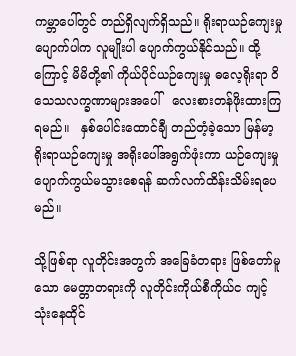ကမ္ဘာပေါ်တွင် တည်ရှိလျက်ရှိသည်။ ရိုးရာယဉ်ကျေးမှုပျောက်ပါက လူမျိုးပါ ပျောက်ကွယ်နိုင်သည်။ ထို့ကြောင့် မိမိတို့၏ ကိုယ်ပိုင်ယဉ်ကျေးမှု ဓလေ့ရိုးရာ ဝိသေသလက္ခဏာများအပေါ်   လေးစားတန်ဖိုးထားကြရမည်။   နှစ်ပေါင်းထောင်ချီ တည်တံ့ခဲ့သော မြန်မာ့ရိုးရာယဉ်ကျေးမှု အရိုးပေါ်အရွက်ဖုံးကာ ယဉ်ကျေးမှုပျောက်ကွယ်မသွားစေရန် ဆက်လက်ထိန်းသိမ်းရပေမည်။

သို့ဖြစ်ရာ လူတိုင်းအတွက် အခြေခံတရား ဖြစ်တော်မူသော မေတ္တာတရားကို လူတိုင်းကိုယ်စီကိုယ်င ကျင့်သုံးနေထိုင်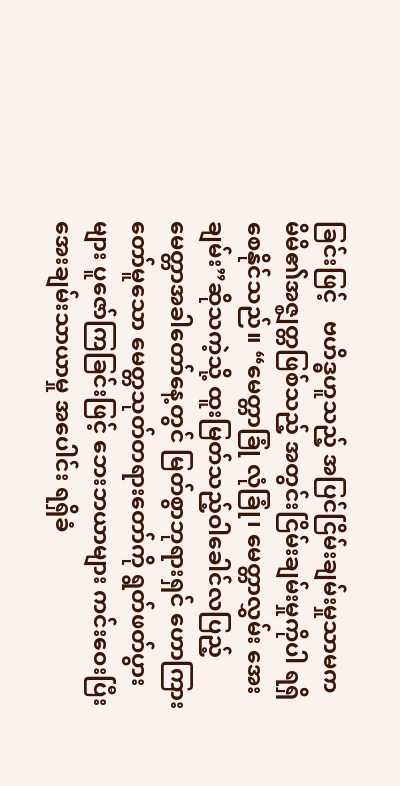ခြင်းဖြင့်   ဗဟိဒ္ဓဟူသည့် အပြင်ငြိမ်းချမ်းမှုသာမက   မိမိ၏အဇ္စျတ္တဖြစ်သည့် အတွင်းငြိမ်းချမ်းမှုကိုပါ ရရှိစေနိုင်သည်။ “မေတ္တာခြုံ လုံခြုံ၊ မေတ္တာလွှမ်း အေးချမ်း”ဆိုသကဲ့သို့ ထူးမြတ်သည့်ဝါခေါင်လပြည့် မေတ္တာအခါတော်နေ့တွင် မြတ်စွာဘုရားရှင် ဟောကြားတော်မူသော မေတ္တသုတ်တရားတော်ကို ရွတ်ဖတ်ပွားများ ပူဇော်ကြခြင်းဖြင့် ဘေးဘယာများ ကင်းဝေးပြီး အေးချမ်းသာယာမှု အပေါင်း ရရှိခံ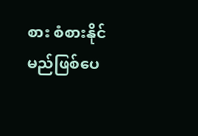စား စံစားနိုင်မည်ဖြစ်ပေ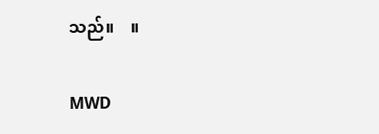သည်။    ။

MWD